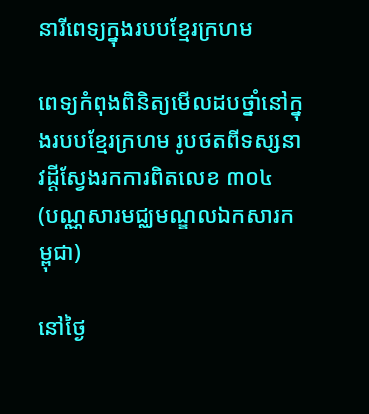នារីពេទ្យក្នុងរបបខ្មែរក្រហម

ពេទ្យកំពុងពិនិត្យមើលដបថ្នាំនៅក្នុងរបបខ្មែរក្រហម រូបថតពីទស្សនាវដ្តីស្វែងរកការពិតលេខ ៣០៤
(បណ្ណសារមជ្ឈមណ្ឌលឯកសារកម្ពុជា)

នៅថ្ងៃ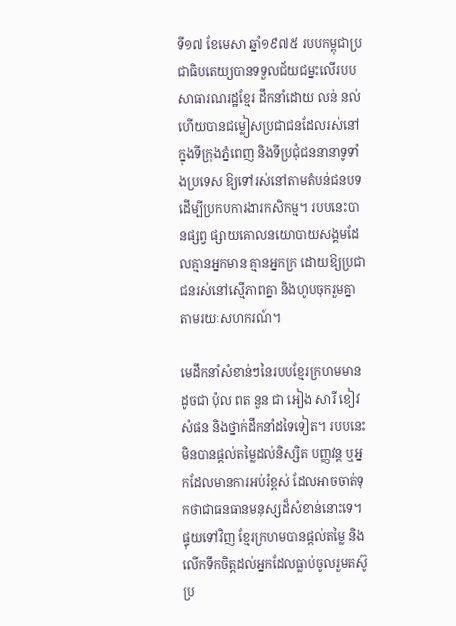ទី១៧ ខែមេសា ឆ្នាំ១៩៧៥ របបកម្ពុជាប្រជាធិបតេយ្យបានទទួលជ័យជម្នះលើរបបសាធារណរដ្ឋខ្មែរ ដឹកនាំដោយ លន់ នល់ ហើយបានជម្លៀសប្រជាជនដែលរស់នៅក្នុងទីក្រុងភ្នំពេញ និងទីប្រជុំជននានាទូទាំងប្រទេស ឱ្យទៅរស់នៅតាមតំបន់ជនបទ ដើម្បីប្រកបការងារកសិកម្ម។ របបនេះបានផ្សព្វ ផ្សាយគោលនយោបាយសង្គមដែលគ្មានអ្នកមាន គ្មានអ្នកក្រ ដោយឱ្យប្រជាជនរស់នៅស្មើភាពគ្នា និងហូបចុករួមគ្នាតាមរយៈសហករណ៍។

មេដឹកនាំសំខាន់ៗនៃរបបខ្មែរក្រហមមានដូចជា ប៉ុល ពត នួន ជា អៀង សារី ខៀវ សំផន និងថ្នាក់ដឹកនាំដទៃទៀត។ របបនេះមិនបានផ្តល់តម្លៃដល់និស្សិត បញ្ញវន្ត ឬអ្នកដែលមានការអប់រំខ្ពស់ ដែលអាចចាត់ទុកថាជាធនធានមនុស្សដ៏សំខាន់នោះទេ។ ផ្ទុយទៅវិញ ខ្មែរក្រហមបានផ្តល់តម្លៃ និងលើកទឹកចិត្តដល់អ្នកដែលធ្លាប់ចូលរួមតស៊ូប្រ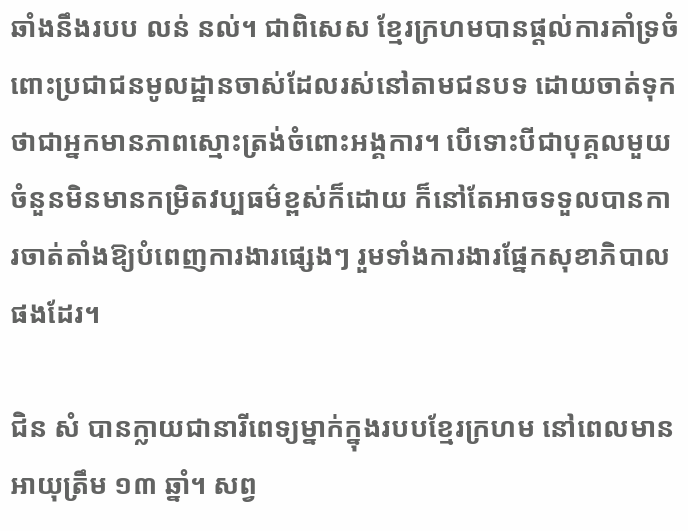ឆាំងនឹងរបប លន់ នល់។ ជាពិសេស ខ្មែរក្រហមបានផ្តល់ការគាំទ្រចំពោះប្រជាជនមូលដ្ឋានចាស់ដែលរស់នៅតាមជនបទ ដោយចាត់ទុកថាជាអ្នកមានភាពស្មោះត្រង់ចំពោះអង្គការ។ បើទោះបីជាបុគ្គលមួយចំនួនមិនមានកម្រិតវប្បធម៌ខ្ពស់ក៏ដោយ ក៏នៅតែអាចទទួលបានការចាត់តាំងឱ្យបំពេញការងារផ្សេងៗ រួមទាំងការងារផ្នែកសុខាភិបាលផងដែរ។

ជិន សំ បានក្លាយជានារីពេទ្យម្នាក់ក្នុងរបបខ្មែរក្រហម នៅពេលមានអាយុត្រឹម ១៣ ឆ្នាំ។ សព្វ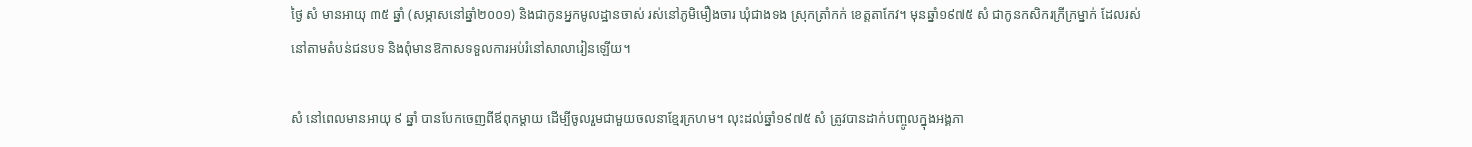ថ្ងៃ សំ មានអាយុ ៣៥ ឆ្នាំ (សម្ភាសនៅឆ្នាំ២០០១) និងជាកូនអ្នកមូលដ្ឋានចាស់ រស់នៅភូមិមឿងចារ ឃុំជាងទង ស្រុកត្រាំកក់ ខេត្តតាកែវ។ មុនឆ្នាំ១៩៧៥ សំ ជាកូនកសិករក្រីក្រម្នាក់ ដែលរស់នៅតាមតំបន់ជនបទ និងពុំមានឱកាសទទួលការអប់រំនៅសាលារៀនឡើយ។

សំ នៅពេលមានអាយុ ៩ ឆ្នាំ បានបែកចេញពីឪពុកម្តាយ ដើម្បីចូលរួមជាមួយចលនាខ្មែរក្រហម។ លុះដល់ឆ្នាំ១៩៧៥ សំ ត្រូវបានដាក់បញ្ចូលក្នុងអង្គភា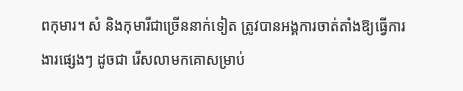ពកុមារ។ សំ និងកុមារីជាច្រើននាក់ទៀត ត្រូវបានអង្គការចាត់តាំងឱ្យធ្វើការងារផ្សេងៗ ដូចជា រើសលាមកគោសម្រាប់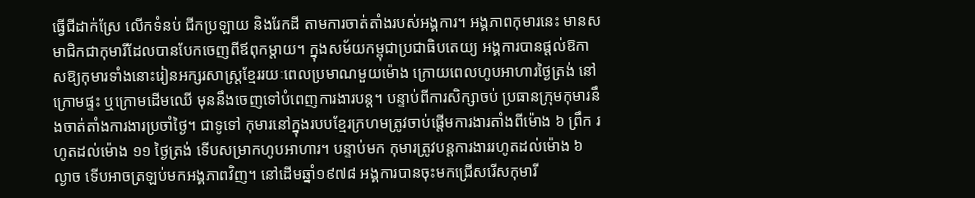ធ្វើជីដាក់ស្រែ លើកទំនប់ ជីកប្រឡាយ និងរែកដី តាមការចាត់តាំងរបស់អង្គការ។ អង្គភាពកុមារនេះ មានសមាជិកជាកុមារីដែលបានបែកចេញពីឪពុកម្តាយ។ ក្នុងសម័យកម្ពុជាប្រជាធិបតេយ្យ អង្គការបានផ្តល់ឱកាសឱ្យកុមារទាំងនោះរៀនអក្សរសាស្ត្រខ្មែររយៈពេលប្រមាណមួយម៉ោង ក្រោយពេលហូបអាហារថ្ងៃត្រង់ នៅក្រោមផ្ទះ ឬក្រោមដើមឈើ មុននឹងចេញទៅបំពេញការងារបន្ត។ បន្ទាប់ពីការសិក្សាចប់ ប្រធានក្រុមកុមារនឹងចាត់តាំងការងារប្រចាំថ្ងៃ។ ជាទូទៅ កុមារនៅក្នុងរបបខ្មែរក្រហមត្រូវចាប់ផ្តើមការងារតាំងពីម៉ោង ៦ ព្រឹក រហូតដល់ម៉ោង ១១ ថ្ងៃត្រង់ ទើបសម្រាកហូបអាហារ។ បន្ទាប់មក កុមារត្រូវបន្តការងាររហូតដល់ម៉ោង ៦ ល្ងាច ទើបអាចត្រឡប់មកអង្គភាពវិញ។ នៅដើមឆ្នាំ១៩៧៨ អង្គការបានចុះមកជ្រើសរើសកុមារី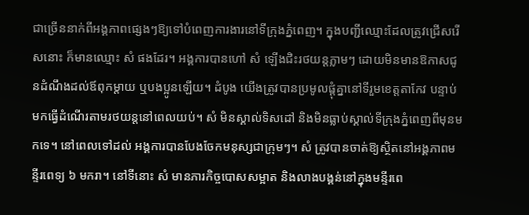ជាច្រើននាក់ពីអង្គភាពផ្សេងៗឱ្យទៅបំពេញការងារនៅទីក្រុងភ្នំពេញ។ ក្នុងបញ្ជីឈ្មោះដែលត្រូវជ្រើសរើសនោះ ក៏មានឈ្មោះ សំ ផងដែរ។ អង្គការបានហៅ សំ ឡើងជិះរថយន្តភ្លាមៗ ដោយមិនមានឱកាសជូនដំណឹងដល់ឪពុកម្តាយ ឬបងប្អូនឡើយ។ ដំបូង យើងត្រូវបានប្រមូលផ្តុំគ្នានៅទីរួមខេត្តតាកែវ បន្ទាប់មកធ្វើដំណើរតាមរថយន្តនៅពេលយប់។ សំ មិនស្គាល់ទិសដៅ និងមិនធ្លាប់ស្គាល់ទីក្រុងភ្នំពេញពីមុនមកទេ។ នៅពេលទៅដល់ អង្គការបានបែងចែកមនុស្សជាក្រុមៗ។ សំ ត្រូវបានចាត់ឱ្យស្ថិតនៅអង្គភាពមន្ទីរពេទ្យ ៦ មករា។ នៅទីនោះ សំ មានភារកិច្ចបោសសម្អាត និងលាងបង្គន់នៅក្នុងមន្ទីរពេ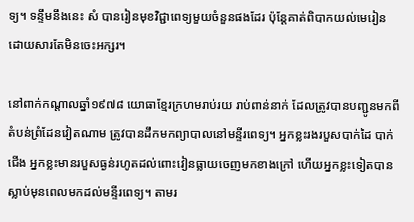ទ្យ។ ទន្ទឹមនឹងនេះ សំ បានរៀនមុខវិជ្ជាពេទ្យមួយចំនួនផងដែរ ប៉ុន្តែគាត់ពិបាកយល់មេរៀន ដោយសារតែមិនចេះអក្សរ។

នៅពាក់កណ្តាលឆ្នាំ១៩៧៨ យោធាខ្មែរក្រហមរាប់រយ រាប់ពាន់នាក់ ដែលត្រូវបានបញ្ជូនមកពីតំបន់ព្រំដែនវៀតណាម ត្រូវបានដឹកមកព្យាបាលនៅមន្ទីរពេទ្យ។ អ្នកខ្លះរងរបួសបាក់ដៃ បាក់ជើង អ្នកខ្លះមានរបួសធ្ងន់រហូតដល់ពោះវៀនធ្លាយចេញមកខាងក្រៅ ហើយអ្នកខ្លះទៀតបានស្លាប់មុនពេលមកដល់មន្ទីរពេទ្យ។ តាមរ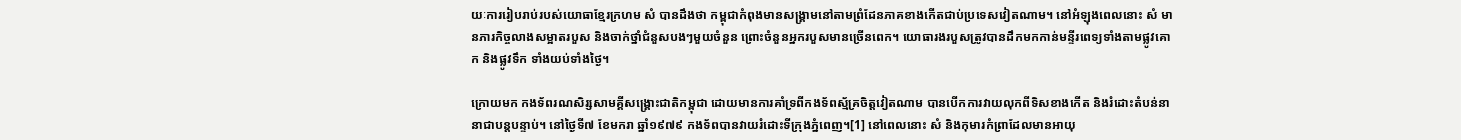យៈការរៀបរាប់របស់យោធាខ្មែរក្រហម សំ បានដឹងថា កម្ពុជាកំពុងមានសង្គ្រាមនៅតាមព្រំដែនភាគខាងកើតជាប់ប្រទេសវៀតណាម។ នៅអំឡុងពេលនោះ សំ មានភារកិច្ចលាងសម្អាតរបួស និងចាក់ថ្នាំជំនួសបងៗមួយចំនួន ព្រោះចំនួនអ្នករបួសមានច្រើនពេក។ យោធារងរបួសត្រូវបានដឹកមកកាន់មន្ទីរពេទ្យទាំងតាមផ្លូវគោក និងផ្លូវទឹក ទាំងយប់ទាំងថ្ងៃ។

ក្រោយមក កងទ័ពរណសិរ្សសាមគ្គីសង្គ្រោះជាតិកម្ពុជា ដោយមានការគាំទ្រពីកងទ័ពស្ម័គ្រចិត្តវៀតណាម បានបើកការវាយលុកពីទិសខាងកើត និងរំដោះតំបន់នានាជាបន្តបន្ទាប់។ នៅថ្ងៃទី៧ ខែមករា ឆ្នាំ១៩៧៩ កងទ័ពបានវាយរំដោះទីក្រុងភ្នំពេញ។[1] នៅពេលនោះ សំ និងកុមារកំព្រាដែលមានអាយុ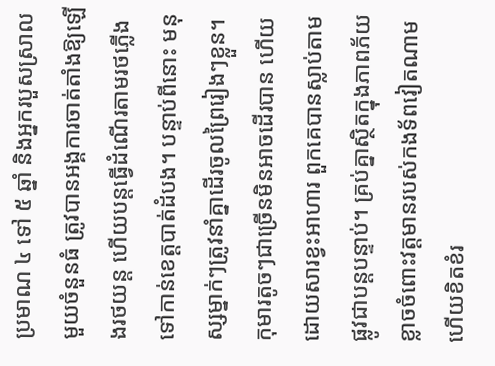ប្រមាណ ៤ ទៅ ៥ ឆ្នាំ និងអ្នករបួសស្រាលមួយចំនួនធំ ត្រូវបានអង្គការចាត់តាំងឱ្យឡើងរថយន្ត ហើយបន្តធ្វើដំណើរតាមរថភ្លើងទៅកាន់ខេត្តបាត់ដំបង។ បន្ទាប់ពីនោះ មនុស្សម្នាក់ៗត្រូវនាំគ្នាដើរចូលព្រៃរៀងៗខ្លួន។ កុមារតូចៗជាច្រើនមិនអាចដើរបាន ហើយដោយសារខ្វះអាហារ ពួកគេបានស្លាប់តាមផ្លូវជាបន្តបន្ទាប់។ គ្រប់គ្នាស្ថិតក្នុងភាពភ័យខ្លាចចំពោះវត្តមានរបស់កងទ័ពវៀតណាម ហើយខិតខំរ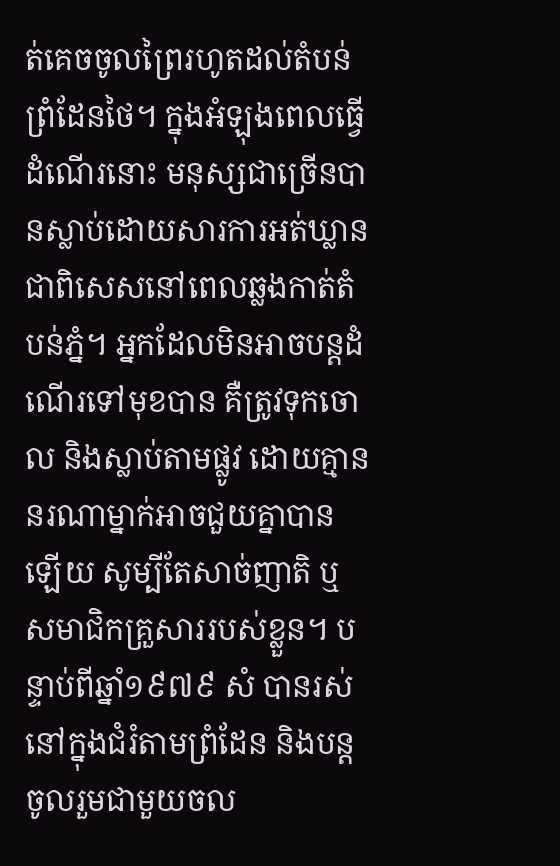ត់គេចចូលព្រៃរហូតដល់តំបន់ព្រំដែនថៃ។ ក្នុងអំឡុងពេលធ្វើដំណើរនោះ មនុស្សជាច្រើនបានស្លាប់ដោយសារការអត់ឃ្លាន ជាពិសេសនៅពេលឆ្លងកាត់តំបន់ភ្នំ។ អ្នកដែលមិនអាចបន្តដំណើរទៅមុខបាន គឺត្រូវទុកចោល និងស្លាប់តាមផ្លូវ ដោយគ្មាននរណាម្នាក់អាចជួយគ្នាបានឡើយ សូម្បីតែសាច់ញាតិ ឬសមាជិកគ្រួសាររបស់ខ្លួន។ បន្ទាប់ពីឆ្នាំ១៩៧៩ សំ បានរស់នៅក្នុងជំរំតាមព្រំដែន និងបន្តចូលរួមជាមួយចល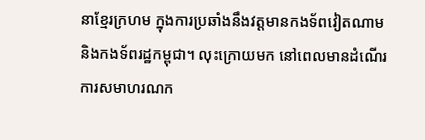នាខ្មែរក្រហម ក្នុងការប្រឆាំងនឹងវត្តមានកងទ័ពវៀតណាម និងកងទ័ពរដ្ឋកម្ពុជា។ លុះក្រោយមក នៅពេលមានដំណើរការសមាហរណក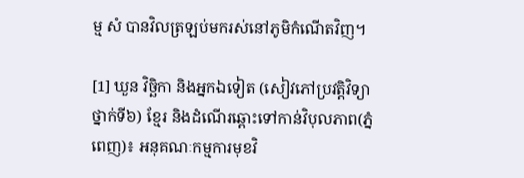ម្ម សំ បានវិលត្រឡប់មករស់នៅភូមិកំណើតវិញ។

[1] ឃួន វិច្ឆិកា និងអ្នកឯទៀត (សៀវភៅប្រវត្តិវិទ្យាថ្នាក់ទី៦) ខ្មែរ និងដំណើរឆ្ពោះទៅកាន់វិបុលភាព(ភ្នំពេញ)៖ អនុគណៈកម្មការមុខវិ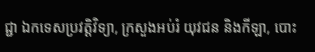ជ្ជា ឯកទេសប្រវត្តិវិទ្យា, ក្រសួងអប់រំ យុវជន និងកីឡា, បោះ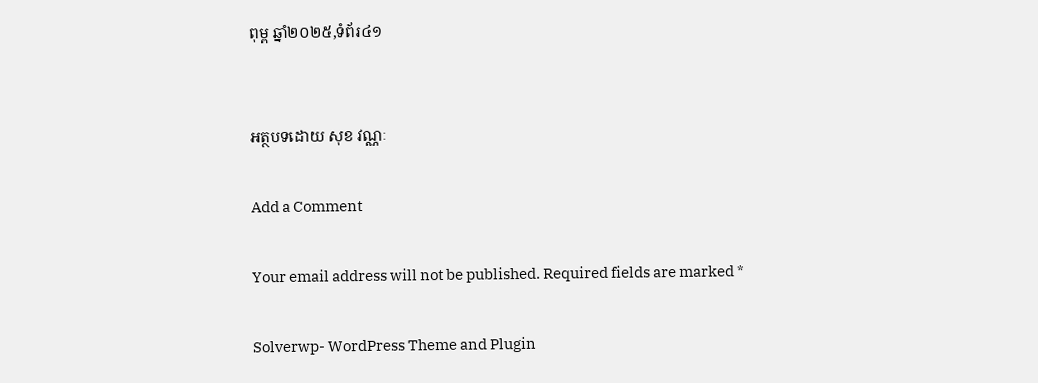ពុម្ព ឆ្នាំ២០២៥,ទំព័រ៤១


អត្ថបទដោយ សុខ វណ្ណៈ

Add a Comment

Your email address will not be published. Required fields are marked *

Solverwp- WordPress Theme and Plugin